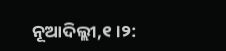ନୂଆଦିଲ୍ଲୀ,୧।୨: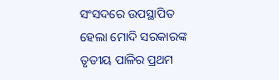ସଂସଦରେ ଉପସ୍ଥାପିତ ହେଲା ମୋଦି ସରକାରଙ୍କ ତୃତୀୟ ପାଳିର ପ୍ରଥମ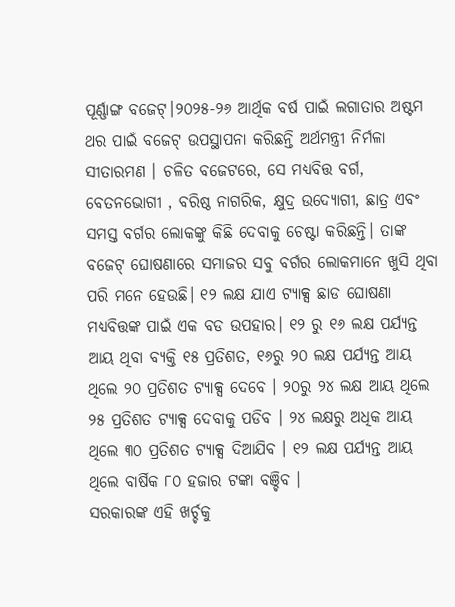ପୂର୍ଣ୍ଣାଙ୍ଗ ବଜେଟ୍।୨୦୨୫-୨୬ ଆର୍ଥିକ ବର୍ଷ ପାଇଁ ଲଗାତାର ଅଷ୍ଟମ ଥର ପାଇଁ ବଜେଟ୍ ଉପସ୍ଥାପନା କରିଛନ୍ତି ଅର୍ଥମନ୍ତ୍ରୀ ନିର୍ମଳା ସୀତାରମଣ । ଚଳିତ ବଜେଟରେ, ସେ ମଧ୍ୟବିତ୍ତ ବର୍ଗ, ବେତନଭୋଗୀ , ବରିଷ୍ଠ ନାଗରିକ, କ୍ଷୁଦ୍ର ଉଦ୍ୟୋଗୀ, ଛାତ୍ର ଏବଂ ସମସ୍ତ ବର୍ଗର ଲୋକଙ୍କୁ କିଛି ଦେବାକୁ ଚେଷ୍ଟା କରିଛନ୍ତି। ତାଙ୍କ ବଜେଟ୍ ଘୋଷଣାରେ ସମାଜର ସବୁ ବର୍ଗର ଲୋକମାନେ ଖୁସି ଥିବା ପରି ମନେ ହେଉଛି। ୧୨ ଲକ୍ଷ ଯାଏ ଟ୍ୟାକ୍ସ ଛାଡ ଘୋଷଣା ମଧ୍ୟବିତ୍ତଙ୍କ ପାଇଁ ଏକ ବଡ ଉପହାର। ୧୨ ରୁ ୧୬ ଲକ୍ଷ ପର୍ଯ୍ୟନ୍ତ ଆୟ ଥିବା ବ୍ୟକ୍ତି ୧୫ ପ୍ରତିଶତ, ୧୬ରୁ ୨୦ ଲକ୍ଷ ପର୍ଯ୍ୟନ୍ତ ଆୟ ଥିଲେ ୨୦ ପ୍ରତିଶତ ଟ୍ୟାକ୍ସ ଦେବେ । ୨୦ରୁ ୨୪ ଲକ୍ଷ ଆୟ ଥିଲେ ୨୫ ପ୍ରତିଶତ ଟ୍ୟାକ୍ସ ଦେବାକୁ ପଡିବ । ୨୪ ଲକ୍ଷରୁ ଅଧିକ ଆୟ ଥିଲେ ୩୦ ପ୍ରତିଶତ ଟ୍ୟାକ୍ସ ଦିଆଯିବ । ୧୨ ଲକ୍ଷ ପର୍ଯ୍ୟନ୍ତ ଆୟ ଥିଲେ ବାର୍ଷିକ ୮୦ ହଜାର ଟଙ୍କା ବଞ୍ଚିବ ।
ସରକାରଙ୍କ ଏହି ଖର୍ଚ୍ଚକୁ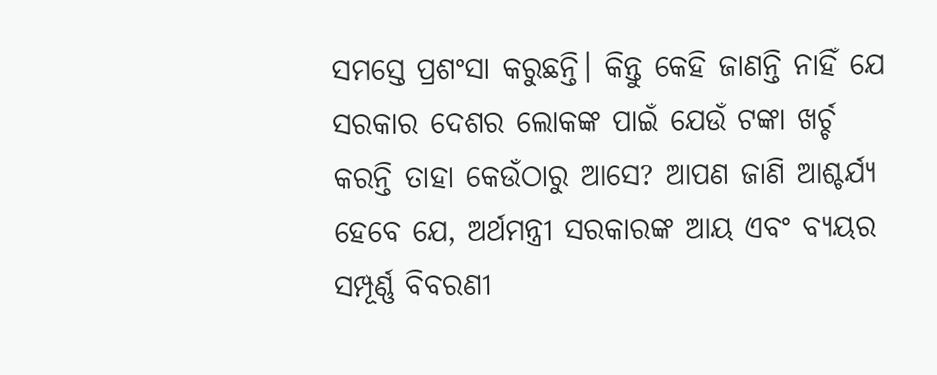ସମସ୍ତେ ପ୍ରଶଂସା କରୁଛନ୍ତି। କିନ୍ତୁ କେହି ଜାଣନ୍ତି ନାହିଁ ଯେ ସରକାର ଦେଶର ଲୋକଙ୍କ ପାଇଁ ଯେଉଁ ଟଙ୍କା ଖର୍ଚ୍ଚ କରନ୍ତି ତାହା କେଉଁଠାରୁ ଆସେ? ଆପଣ ଜାଣି ଆଶ୍ଚର୍ଯ୍ୟ ହେବେ ଯେ, ଅର୍ଥମନ୍ତ୍ରୀ ସରକାରଙ୍କ ଆୟ ଏବଂ ବ୍ୟୟର ସମ୍ପୂର୍ଣ୍ଣ ବିବରଣୀ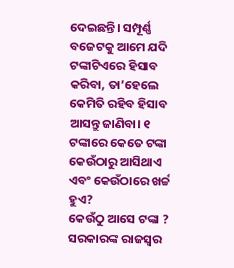ଦେଇଛନ୍ତି। ସମ୍ପୂର୍ଣ୍ଣ ବଜେଟକୁ ଆମେ ଯଦି ଟଙ୍କାଟିଏରେ ହିସାବ କରିବା, ତା’ହେଲେ କେମିତି ରହିବ ହିସାବ ଆସନ୍ତୁ ଜାଣିବା। ୧ ଟଙ୍କାରେ କେତେ ଟଙ୍କା କେଉଁଠାରୁ ଆସିଥାଏ ଏବଂ କେଉଁଠାରେ ଖର୍ଚ୍ଚ ହୁଏ?
କେଉଁଠୁ ଆସେ ଟଙ୍କା ?
ସରକାରଙ୍କ ରାଜସ୍ୱର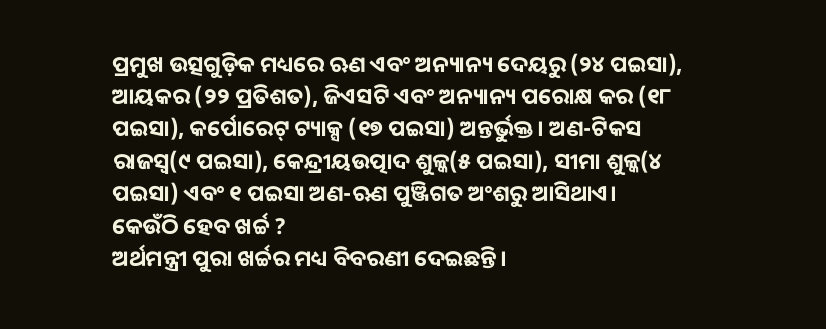ପ୍ରମୁଖ ଉତ୍ସଗୁଡ଼ିକ ମଧ୍ୟରେ ଋଣ ଏବଂ ଅନ୍ୟାନ୍ୟ ଦେୟରୁ (୨୪ ପଇସା), ଆୟକର (୨୨ ପ୍ରତିଶତ), ଜିଏସଟି ଏବଂ ଅନ୍ୟାନ୍ୟ ପରୋକ୍ଷ କର (୧୮ ପଇସା), କର୍ପୋରେଟ୍ ଟ୍ୟାକ୍ସ (୧୭ ପଇସା) ଅନ୍ତର୍ଭୁକ୍ତ। ଅଣ-ଟିକସ ରାଜସ୍ୱ(୯ ପଇସା), କେନ୍ଦ୍ରୀୟଉତ୍ପାଦ ଶୁଳ୍କ(୫ ପଇସା), ସୀମା ଶୁଳ୍କ(୪ ପଇସା) ଏବଂ ୧ ପଇସା ଅଣ-ଋଣ ପୁଞ୍ଜିଗତ ଅଂଶରୁ ଆସିଥାଏ।
କେଉଁଠି ହେବ ଖର୍ଚ୍ଚ ?
ଅର୍ଥମନ୍ତ୍ରୀ ପୁରା ଖର୍ଚ୍ଚର ମଧ୍ୟ ବିବରଣୀ ଦେଇଛନ୍ତି।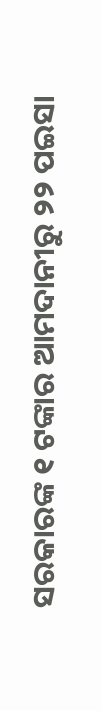ସରକାରଙ୍କ ୧ ଟଙ୍କାର ଆମଦାନୀରୁ ୨୨ ପଇସା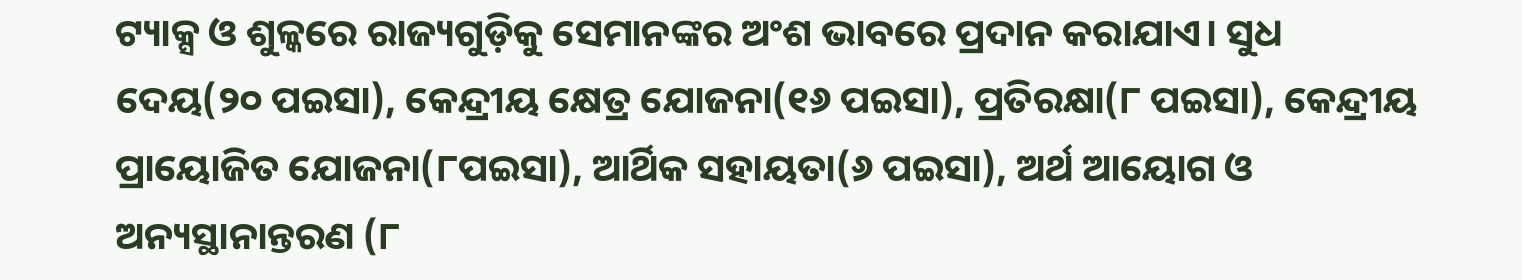ଟ୍ୟାକ୍ସ ଓ ଶୁଳ୍କରେ ରାଜ୍ୟଗୁଡ଼ିକୁ ସେମାନଙ୍କର ଅଂଶ ଭାବରେ ପ୍ରଦାନ କରାଯାଏ। ସୁଧ ଦେୟ(୨୦ ପଇସା), କେନ୍ଦ୍ରୀୟ କ୍ଷେତ୍ର ଯୋଜନା(୧୬ ପଇସା), ପ୍ରତିରକ୍ଷା(୮ ପଇସା), କେନ୍ଦ୍ରୀୟ ପ୍ରାୟୋଜିତ ଯୋଜନା(୮ପଇସା), ଆର୍ଥିକ ସହାୟତା(୬ ପଇସା), ଅର୍ଥ ଆୟୋଗ ଓ ଅନ୍ୟସ୍ଥାନାନ୍ତରଣ (୮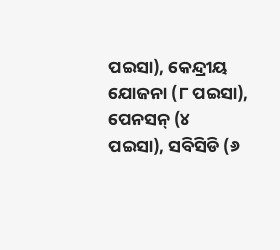ପଇସା), କେନ୍ଦ୍ରୀୟ ଯୋଜନା (୮ ପଇସା), ପେନସନ୍ (୪ ପଇସା), ସବିସିଡି (୬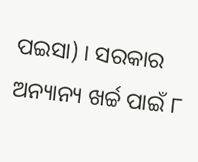ପଇସା) । ସରକାର ଅନ୍ୟାନ୍ୟ ଖର୍ଚ୍ଚ ପାଇଁ ୮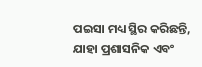ପଇସା ମଧ୍ୟ ସ୍ଥିର କରିଛନ୍ତି, ଯାହା ପ୍ରଶାସନିକ ଏବଂ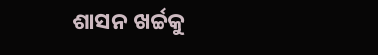ଶାସନ ଖର୍ଚ୍ଚକୁ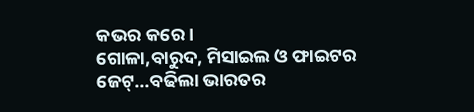କଭର କରେ।
ଗୋଳା,ବାରୁଦ, ମିସାଇଲ ଓ ଫାଇଟର ଜେଟ୍...ବଢିଲା ଭାରତର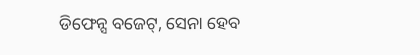ଡିଫେନ୍ସ ବଜେଟ୍, ସେନା ହେବ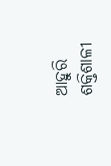ଆହୁରି ଶକ୍ତିଶାଳୀ